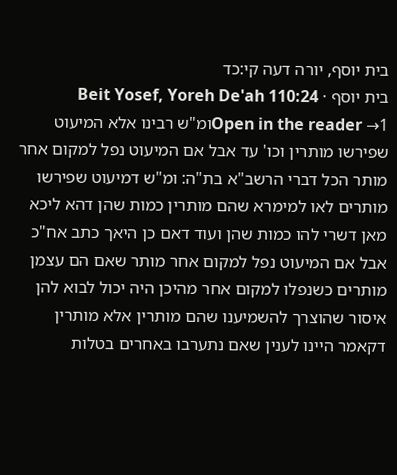בית יוסף, יורה דעה קי:כד
בית יוסף · Beit Yosef, Yoreh De'ah 110:24
Open in the reader →1ומ"ש רבינו אלא המיעוט שפירשו מותרין וכו' עד אבל אם המיעוט נפל למקום אחר מותר הכל דברי הרשב"א בת"ה: ומ"ש דמיעוט שפירשו מותרים לאו למימרא שהם מותרין כמות שהן דהא ליכא מאן דשרי להו כמות שהן ועוד דאם כן היאך כתב אח"כ אבל אם המיעוט נפל למקום אחר מותר שאם הם עצמן מותרים כשנפלו למקום אחר מהיכן היה יכול לבוא להן איסור שהוצרך להשמיענו שהם מותרין אלא מותרין דקאמר היינו לענין שאם נתערבו באחרים בטלות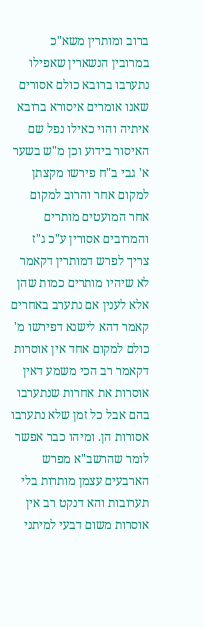ברוב ומותרין משא"כ במרובין הנשארין שאפילו נתערבו ברובא כולם אסורים שאנו אומרים איסורא ברובא איתיה והוי כאילו נפל שם האיסור בידוע וכן מ"ש בשער א' גבי ב"ח פירשו מקצתן למקום אחר והרוב למקום אחר המועטים מותרים והמרובים אסורין ע"כ ג"ז צריך לפרש דמותרין דקאמר לא שיהיו מותרים כמות שהן אלא לענין אם נתערב באחרים קאמר דהא לישנא דפירשו מ' כולם למקום אחד אין אוסרות דקאמר רב הכי משמע דאין אוסרות את אחרות שנתערבו בהם אבל כל זמן שלא נתערבו אסורות הן. ומיהו כבר אפשר לומר שהרשב"א מפרש הארבעים עצמן מותרות בלי תערובות והא דנקט רב אין אוסרות משום דבעי למיתני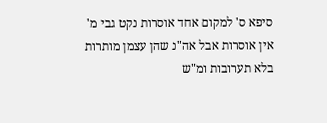סיפא ס' למקום אחד אוסרות נקט גבי מ' אין אוסרות אבל אה"נ שהן עצמן מותרות בלא תערובות ומ"ש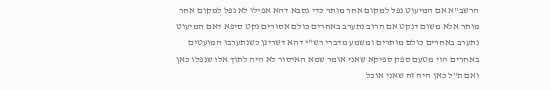הרשב"א אם המיעוט נפל למקום אחר מותר כדי נסבא דהא אפילו לא נפל למקום אחר מותר אלא משום דנקט אם הרוב נתערב באחרים כולם אסורים נקט סיפא דאם המיעוט נתערב באחרים כולם מותרים ומשמע מדברי רש"י דהא דשרינן כשנתערבו המועטים באחרים הוי מטעם ספק ספיקא שאני אומר שמא האיסור לא היה לתוך אלו שנפלו כאן ואם ת"ל כאן היה זה שאני אוכל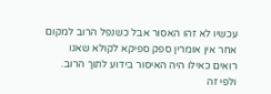עכשיו לא זהו האסור אבל כשנפל הרוב למקום אחר אין אומרין ספק ספיקא לקולא שאנו רואים כאילו היה האיסור בידוע לתוך הרוב. ולפי זה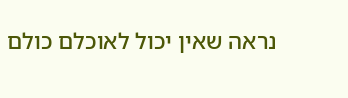נראה שאין יכול לאוכלם כולם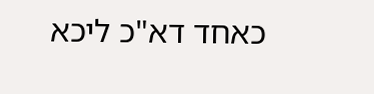כאחד דא"כ ליכא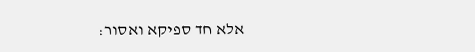אלא חד ספיקא ואסור: